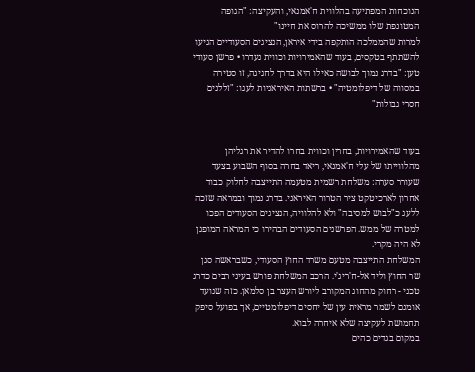הנוכחות המפתיעה בהלווית ח'אמנאי, והעקיצה: "הגופה המטונפת שלו ממשיכה להרוס את חיינו"
למרות שהממלכה הותקפה בידי איראן, הנציגים הסעודיים הגיעו להשתתף בטקסים, בעוד שהאמירויות וכווית נעדרו • פרשן סעודי טען: "בדרג נמוך לבושה כאילו היא בדרך לחגיגה, זו סטירה במסווה של דיפלומטיה" • ברשתות האיראניות לעגו: "זללנים חסרי גבולות"


בעוד שהאמירויות, בחרין וכווית בחרו להדיר את רגליהן מהלווייתו של עלי ח'אמנאי, ריאד בחרה בסוף השבוע בצעד שעורר סערה: משלחת רשמית מטעמה התייצבה לחלוק כבוד אחרון לארכיטקט ציר הטרור האיראני. בדרג נמוך ובמראה שזכה ללעג כ"לבוש למסיבה" ולא להלוויה, הנציגים הסעודים הפכו למטרה של ממש. הפרשנים הסעודים הבהירו כי המראה המופגן לא היה מקרי.
המשלחת התייצבה מטעם משרד החוץ הסעודי, כשבראשה סגן שר החוץ וליד אל-ח'ריג'י. הרכב המשלחת פורש בעיני רבים כדרג טכני - רחוק מהחוג המקורב ליורש העצר בן סלמאן. כזה שנועד אומנם לשמר מראית עין של יחסים דיפלומטיים, אך בפועל סיפק תחמושת לעקיצה שלא איחרה לבוא.
במקום בגדים כהים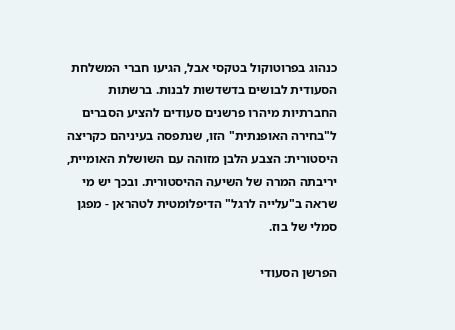כנהוג בפרוטוקול בטקסי אבל, הגיעו חברי המשלחת הסעודית לבושים בדשדשות לבנות. ברשתות החברתיות מיהרו פרשנים סעודים להציע הסברים ל"בחירה האופנתית" הזו, שנתפסה בעיניהם כקריצה היסטורית: הצבע הלבן מזוהה עם השושלת האומיית, יריבתה המרה של השיעה ההיסטורית. ובכך יש מי שראה ב"עלייה לרגל" הדיפלומטית לטהראן - מפגן סמלי של בוז.

הפרשן הסעודי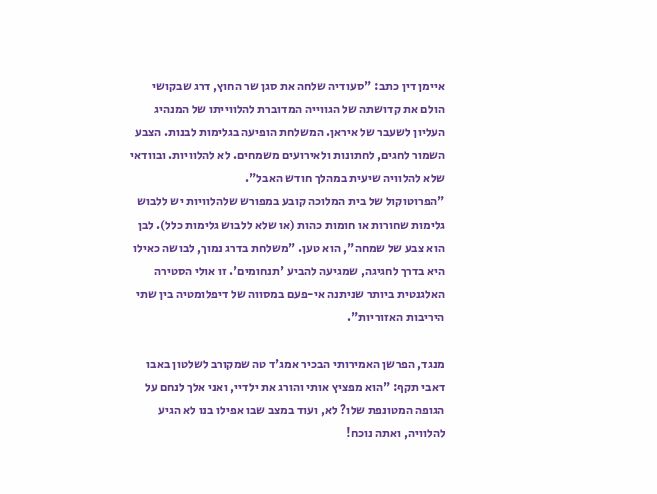איימן דין כתב: "סעודיה שלחה את סגן שר החוץ, דרג שבקושי הולם את קדושתה של הגווייה המדוברת להלווייתו של המנהיג העליון לשעבר של איראן. המשלחת הופיעה בגלימות לבנות. הצבע השמור לחגים, לחתונות ולאירועים משמחים. לא להלוויות. ובוודאי שלא להלוויה שיעית במהלך חודש האבל".
"הפרוטוקול של בית המלוכה קובע במפורש שלהלוויות יש ללבוש גלימות שחורות או חומות כהות (או שלא ללבוש גלימות כלל). לבן הוא צבע של שמחה", הוא טען. "משלחת בדרג נמוך, לבושה כאילו היא בדרך לחגיגה, שמגיעה להביע 'תנחומים'. זו אולי הסטירה האלגנטית ביותר שניתנה אי-פעם במסווה של דיפלומטיה בין שתי היריבות האזוריות".

מנגד, הפרשן האמירותי הבכיר אמג'ד טה שמקורב לשלטון באבו דאבי תקף: "הוא מפציץ אותי והורג את ילדיי, ואני אלך לנחם על הגופה המטונפת שלו? לא, ועוד במצב שבו אפילו בנו לא הגיע להלוויה, ואתה נוכח!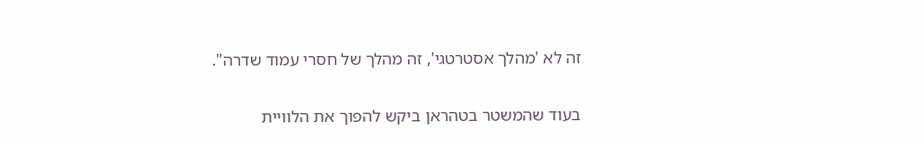זה לא 'מהלך אסטרטגי', זה מהלך של חסרי עמוד שדרה".

בעוד שהמשטר בטהראן ביקש להפוך את הלוויית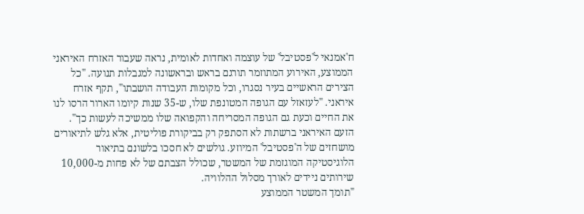ח'אמנאי ל'פסטיבל' של עוצמה ואחדות לאומית, נראה שעבור האזרח האיראני הממוצע, האירוע המתוזמר תורגם בראש ובראשונה למגבלות תנועה. "כל הצירים הראשיים בעיר נסגרו, וכל מקומות העבודה הושבתו", תקף אזרח איראני. "לעזאזל עם הגופה המטונפת שלו, ש-35 שנות קיומו הארור הרסו לנו את החיים וכעת גם הגופה המסריחה והקפואה שלו ממשיכה לעשות כך".
הזעם האיראני ברשתות לא הסתפק רק בביקורת פוליטית, אלא גלש לתיאורים מושחזים של ה'פסטיבל' המיוזע. גולשים לא חסכו בלשונם בתיאור הלוגיסטיקה המוגזמת של המשטר, שכולל הצבתם של לא פחות מ-10,000 שירותים ניידים לאורך מסלול ההלוויה.
"תומך המשטר הממוצע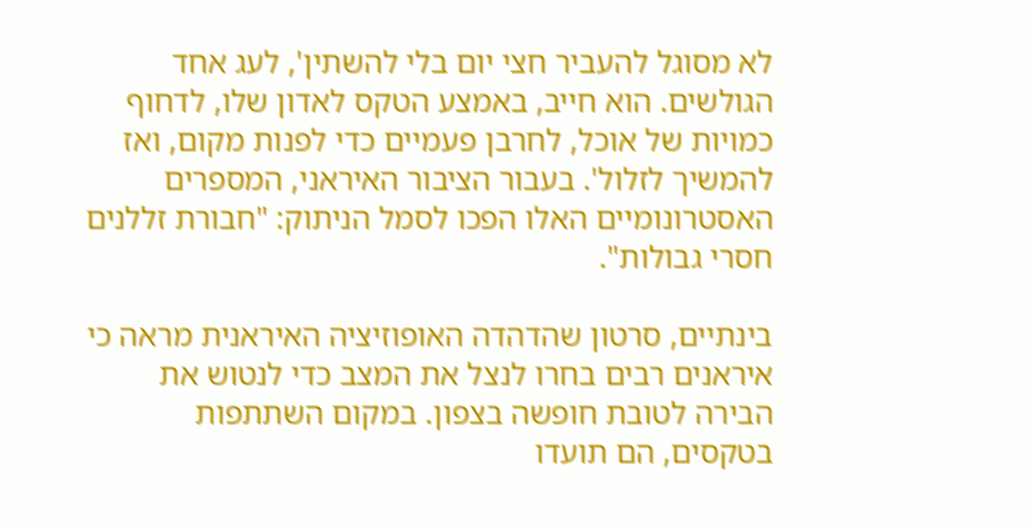לא מסוגל להעביר חצי יום בלי להשתין', לעג אחד הגולשים. הוא חייב, באמצע הטקס לאדון שלו, לדחוף כמויות של אוכל, לחרבן פעמיים כדי לפנות מקום, ואז להמשיך לזלול'. בעבור הציבור האיראני, המספרים האסטרונומיים האלו הפכו לסמל הניתוק: "חבורת זללנים חסרי גבולות".

בינתיים, סרטון שהדהדה האופוזיציה האיראנית מראה כי איראנים רבים בחרו לנצל את המצב כדי לנטוש את הבירה לטובת חופשה בצפון. במקום השתתפות בטקסים, הם תועדו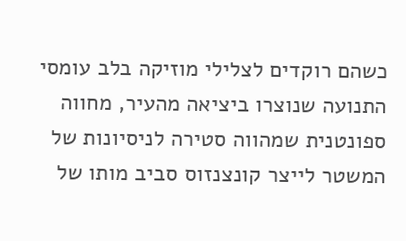כשהם רוקדים לצלילי מוזיקה בלב עומסי התנועה שנוצרו ביציאה מהעיר, מחווה ספונטנית שמהווה סטירה לניסיונות של המשטר לייצר קונצנזוס סביב מותו של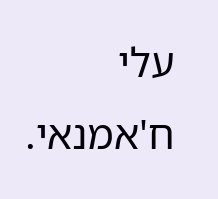עלי ח'אמנאי.